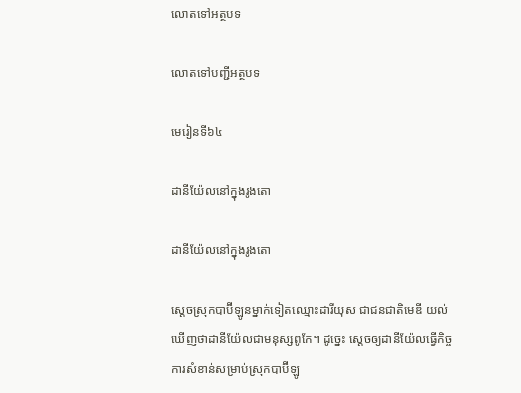លោតទៅអត្ថបទ

លោតទៅបញ្ជីអត្ថបទ

មេរៀនទី៦៤

ដានីយ៉ែលនៅក្នុងរូងតោ

ដានីយ៉ែលនៅក្នុងរូងតោ

ស្ដេចស្រុកបាប៊ីឡូនម្នាក់ទៀតឈ្មោះដារីយុស ជាជនជាតិមេឌី យល់ឃើញថាដានីយ៉ែលជាមនុស្សពូកែ។ ដូច្នេះ ស្ដេចឲ្យដានីយ៉ែលធ្វើកិច្ចការសំខាន់សម្រាប់ស្រុកបាប៊ីឡូ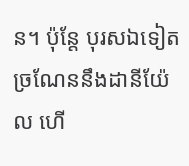ន។ ប៉ុន្តែ បុរសឯទៀតច្រណែននឹងដានីយ៉ែល ហើ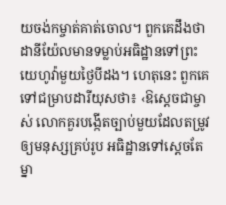យចង់កម្ចាត់គាត់ចោល។ ពួកគេដឹងថា ដានីយ៉ែលមានទម្លាប់អធិដ្ឋានទៅព្រះយេហូវ៉ាមួយថ្ងៃបីដង។ ហេតុនេះ ពួកគេទៅជម្រាបដារីយុសថា៖ ‹ឱស្ដេចជាម្ចាស់ លោកគួរបង្កើតច្បាប់មួយដែលតម្រូវឲ្យមនុស្សគ្រប់រូប អធិដ្ឋានទៅស្ដេចតែម្នា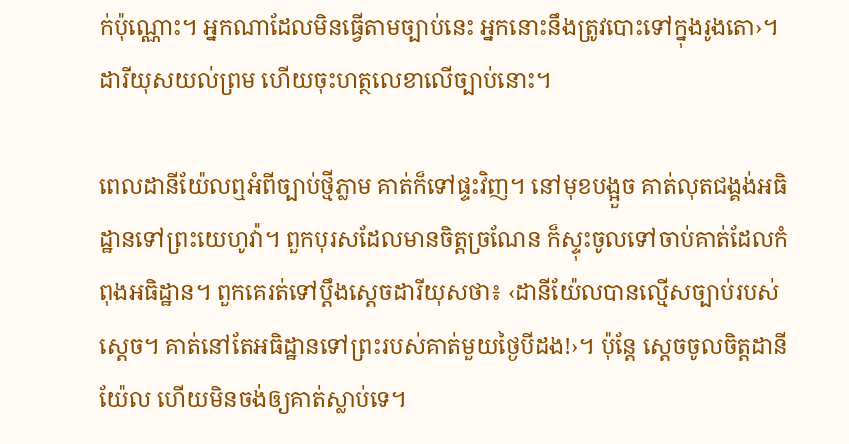ក់ប៉ុណ្ណោះ។ អ្នកណាដែលមិនធ្វើតាមច្បាប់នេះ អ្នកនោះនឹងត្រូវបោះទៅក្នុងរូងតោ›។ ដារីយុសយល់ព្រម ហើយចុះហត្ថលេខាលើច្បាប់នោះ។

ពេលដានីយ៉ែលឮអំពីច្បាប់ថ្មីភ្លាម គាត់ក៏ទៅផ្ទះវិញ។ នៅមុខបង្អួច គាត់លុតជង្គង់អធិដ្ឋានទៅព្រះយេហូវ៉ា។ ពួកបុរសដែលមានចិត្តច្រណែន ក៏ស្ទុះចូលទៅចាប់គាត់ដែលកំពុងអធិដ្ឋាន។ ពួកគេរត់ទៅប្ដឹងស្ដេចដារីយុសថា៖ ‹ដានីយ៉ែលបានល្មើសច្បាប់របស់ស្ដេច។ គាត់នៅតែអធិដ្ឋានទៅព្រះរបស់គាត់មួយថ្ងៃបីដង!›។ ប៉ុន្តែ ស្ដេចចូលចិត្តដានីយ៉ែល ហើយមិនចង់ឲ្យគាត់ស្លាប់ទេ។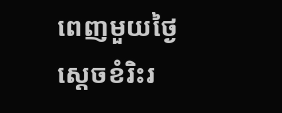ពេញមួយថ្ងៃ ស្ដេចខំរិះរ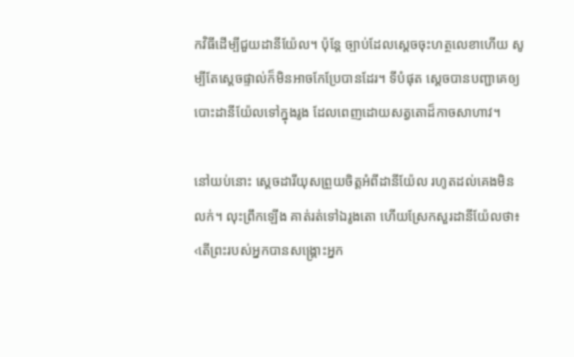កវិធីដើម្បីជួយដានីយ៉ែល។ ប៉ុន្តែ ច្បាប់ដែលស្ដេចចុះហត្ថលេខាហើយ សូម្បីតែស្ដេចផ្ទាល់ក៏មិនអាចកែប្រែបានដែរ។ ទីបំផុត ស្ដេចបានបញ្ជាគេឲ្យបោះដានីយ៉ែលទៅក្នុងរូង ដែលពេញដោយសត្វតោដ៏កាចសាហាវ។

នៅយប់នោះ ស្ដេចដារីយុសព្រួយចិត្តអំពីដានីយ៉ែល រហូតដល់គេងមិនលក់។ លុះព្រឹកឡើង គាត់រត់ទៅឯរូងតោ ហើយស្រែកសួរដានីយ៉ែលថា៖ ‹តើព្រះរបស់អ្នកបានសង្គ្រោះអ្នក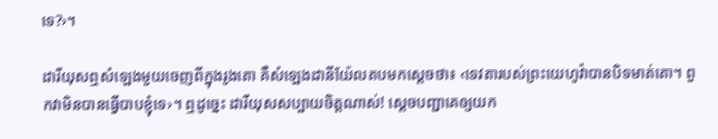ទេ?›។

ដារីយុសឮសំឡេងមួយចេញពីក្នុងរូងតោ គឺសំឡេងដានីយ៉ែលតបមកស្ដេចថា៖ ‹ទេវតារបស់ព្រះយេហូវ៉ាបានបិទមាត់តោ។ ពួកវាមិនបានធ្វើបាបខ្ញុំទេ›។ ឮដូច្នេះ ដារីយុសសប្បាយចិត្តណាស់! ស្ដេចបញ្ជាគេឲ្យយក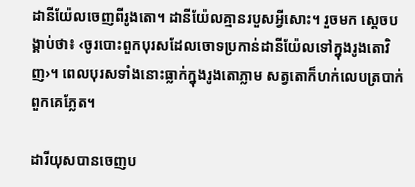ដានីយ៉ែលចេញពីរូងតោ។ ដានីយ៉ែលគ្មានរបួសអ្វីសោះ។ រួចមក ស្ដេចបង្គាប់ថា៖ ‹ចូរបោះពួកបុរសដែលចោទប្រកាន់ដានីយ៉ែលទៅក្នុងរូងតោវិញ›។ ពេលបុរសទាំងនោះធ្លាក់ក្នុងរូងតោភ្លាម សត្វតោក៏ហក់លេបត្របាក់ពួកគេភ្លែត។

ដារីយុសបានចេញប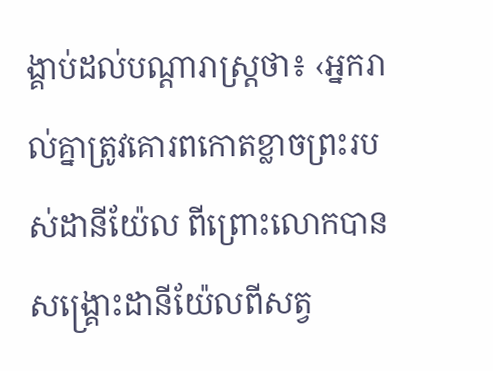ង្គាប់ដល់បណ្ដារាស្ត្រថា៖ ‹អ្នករាល់គ្នាត្រូវគោរពកោតខ្លាចព្រះរបស់ដានីយ៉ែល ពីព្រោះលោកបានសង្គ្រោះដានីយ៉ែលពីសត្វ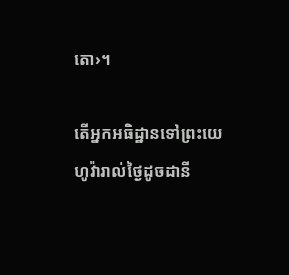តោ›។

តើអ្នកអធិដ្ឋានទៅព្រះយេហូវ៉ារាល់ថ្ងៃដូចដានី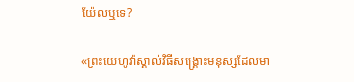យ៉ែលឬទេ?

«ព្រះយេហូវ៉ាស្គាល់វិធីសង្គ្រោះមនុស្សដែលមា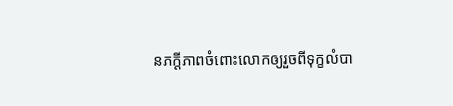នភក្ដីភាពចំពោះលោកឲ្យរួចពីទុក្ខលំបា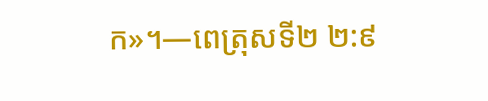ក»។—ពេត្រុសទី២ ២:៩